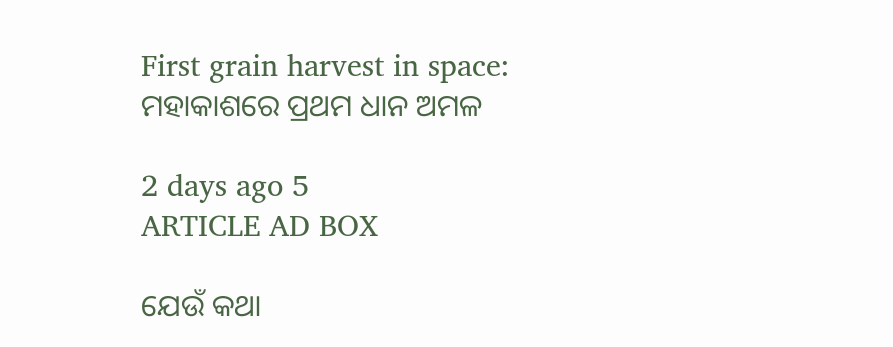First grain harvest in space: ମହାକାଶରେ ପ୍ରଥମ ଧାନ ଅମଳ

2 days ago 5
ARTICLE AD BOX

ଯେଉଁ କଥା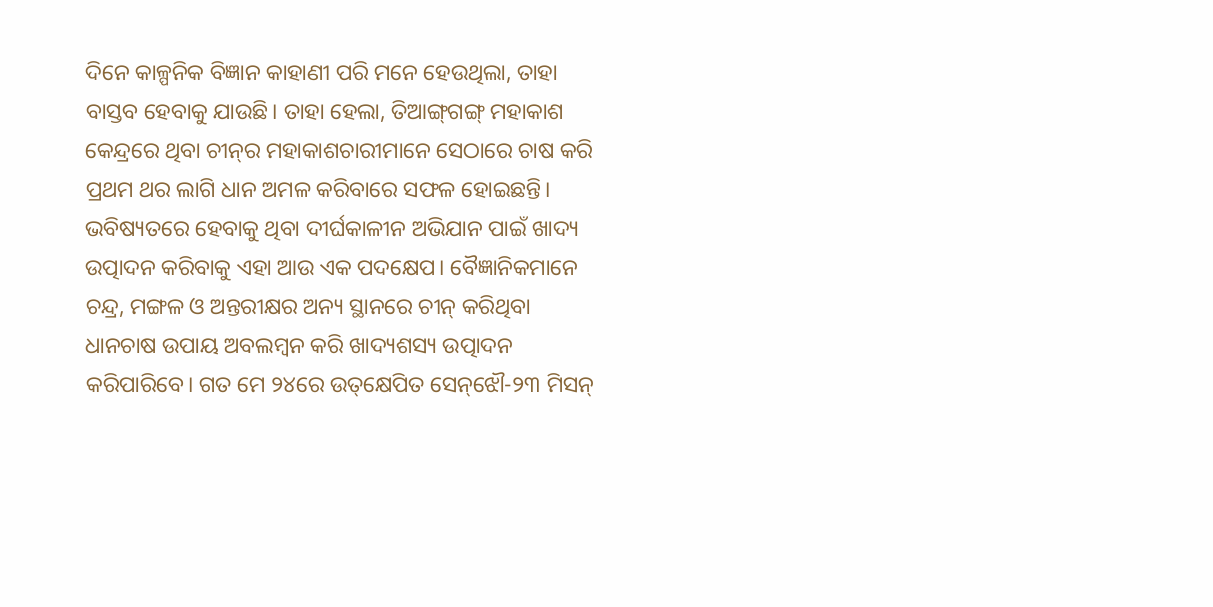ଦିନେ କାଳ୍ପନିକ ବିଜ୍ଞାନ କାହାଣୀ ପରି ମନେ ହେଉଥିଲା, ତାହା ବାସ୍ତବ ହେବାକୁ ଯାଉଛି। ତାହା ହେଲା, ତିଆଙ୍ଗ୍‌ଗଙ୍ଗ୍‌ ମହାକାଶ କେନ୍ଦ୍ରରେ ଥିବା ଚୀନ୍‌ର ମହାକାଶଚାରୀମାନେ ସେଠାରେ ଚାଷ କରି ପ୍ରଥମ ଥର ଲାଗି ଧାନ ଅମଳ କରିବାରେ ସଫଳ ହୋଇଛନ୍ତି। ଭବିଷ୍ୟତରେ ହେବାକୁ ଥିବା ଦୀର୍ଘକାଳୀନ ଅଭିଯାନ ପାଇଁ ଖାଦ୍ୟ ଉତ୍ପାଦନ କରିବାକୁ ଏହା ଆଉ ଏକ ପଦକ୍ଷେପ। ବୈଜ୍ଞାନିକମାନେ ଚନ୍ଦ୍ର, ମଙ୍ଗଳ ଓ ଅନ୍ତରୀକ୍ଷର ଅନ୍ୟ ସ୍ଥାନରେ ଚୀନ୍‌ କରିଥିବା ଧାନଚାଷ ଉପାୟ ଅବଲମ୍ବନ କରି ଖାଦ୍ୟଶସ୍ୟ ଉତ୍ପାଦନ କରିପାରିବେ। ଗତ ମେ ୨୪ରେ ଉତ୍‌କ୍ଷେପିତ ସେନ୍‌ଝୌ-୨୩ ମିସନ୍‌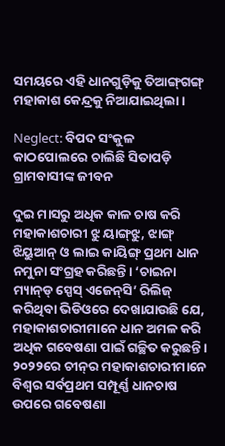ସମୟରେ ଏହି ଧାନଗୁଡ଼ିକୁ ତିଆଙ୍ଗ୍‌ଗଙ୍ଗ୍‌ ମହାକାଶ କେନ୍ଦ୍ରକୁ ନିଆଯାଇଥିଲା।

Neglect: ବିପଦ ସଂକୁଳ କାଠପୋଲରେ ଚାଲିଛି ସିତାପଡ଼ି ଗ୍ରାମବାସୀଙ୍କ ଜୀବନ

ଦୁଇ ମାସରୁ ଅଧିକ କାଳ ଚାଷ କରି ମହାକାଶଚାରୀ ଝୁ ୟାଙ୍ଗ୍‌ଝୁ, ଝାଙ୍ଗ୍‌ ଝିୟୁଆନ୍‌ ଓ ଲାଇ କାୟିଙ୍ଗ୍‌ ପ୍ରଥମ ଧାନ ନମୁନା ସଂଗ୍ରହ କରିଛନ୍ତି। ‘ଚ‌‌ାଇନା ମ୍ୟାନ୍‌ଡ୍‌ ସ୍ପେସ୍‌ ଏଜେନ୍‌ସି’ ରିଲିଜ୍‌ କରିଥିବା ଭିଡି‌ଓରେ ଦେଖାଯାଉଛି ଯେ, ମହାକାଶଚାରୀମାନେ ଧାନ ଅମଳ କରି ଅଧିକ ଗବେଷଣା ପାଇଁ ଗଚ୍ଛିତ କରୁଛନ୍ତି। ୨୦୨୨ରେ ଚୀନ୍‌ର ମହାକାଶଚାରୀମାନେ ବିଶ୍ବର ସର୍ବପ୍ରଥମ ସମ୍ପୂର୍ଣ୍ଣ ଧାନଚାଷ ଉପରେ ଗବେଷଣା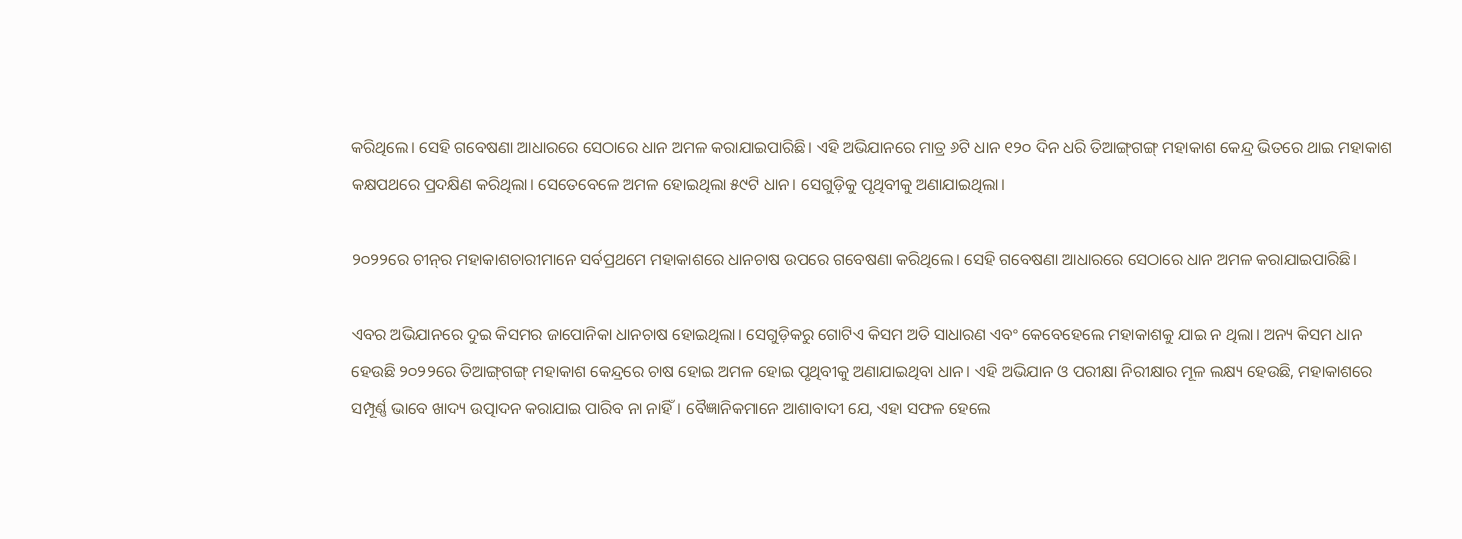କରିଥିଲେ। ସେହି ଗବେଷଣା ଆଧାରରେ ସେଠାରେ ଧାନ ଅମଳ କରାଯାଇପାରିଛି। ଏହି ଅଭିଯାନରେ ମାତ୍ର ୬ଟି ଧାନ ୧୨୦ ଦିନ ଧରି ତିଆଙ୍ଗ୍‌ଗଙ୍ଗ୍‌ ମହାକାଶ କେନ୍ଦ୍ର ଭିତରେ ଥାଇ ମହାକାଶ କକ୍ଷପଥରେ ପ୍ରଦକ୍ଷିଣ କରିଥିଲା। ସେତେବେଳେ ଅମଳ ହୋଇଥିଲା ୫୯ଟି ଧାନ। ସେଗୁଡ଼ିକୁ ପୃଥିବୀକୁ ଅଣାଯାଇଥିଲା।

୨୦୨୨ରେ ଚୀନ୍‌ର ମହାକାଶଚାରୀମାନେ ସର୍ବପ୍ରଥମେ ମହାକାଶରେ ଧାନଚାଷ ଉପରେ ଗବେଷଣା କରିଥିଲେ। ସେହି ଗବେଷଣା ଆଧାରରେ ସେଠାରେ ଧାନ ଅମଳ କରାଯାଇପାରିଛି।

ଏବର ଅଭିଯାନରେ ଦୁଇ କିସମର ଜାପୋନିକା ଧାନଚାଷ ହୋଇଥିଲା। ସେଗୁଡ଼ିକରୁ ଗୋଟିଏ କିସମ ଅତି ସାଧାରଣ ଏବଂ କେବେହେଲେ ମହାକାଶକୁ ଯାଇ ନ ଥିଲା। ଅନ୍ୟ କିସମ ଧାନ ହେଉଛି ୨୦୨୨ରେ ତିଆଙ୍ଗ୍‌ଗଙ୍ଗ୍‌ ମହାକାଶ କେନ୍ଦ୍ରରେ ଚାଷ ହୋଇ ଅମଳ ହୋଇ ପୃଥିବୀକୁ ଅଣାଯାଇଥିବା ଧାନ। ଏହି ଅଭିଯାନ ଓ ପରୀକ୍ଷା ନିରୀକ୍ଷାର ମୂଳ ଲକ୍ଷ୍ୟ ହେଉଛି, ମହାକାଶରେ ସମ୍ପୂର୍ଣ୍ଣ ଭାବେ ଖାଦ୍ୟ ଉତ୍ପାଦନ କରାଯାଇ ପାରିବ ନା ନାହିଁ। ବୈଜ୍ଞାନିକମାନେ ଆଶାବାଦୀ ଯେ, ଏହା ସଫଳ ହେଲେ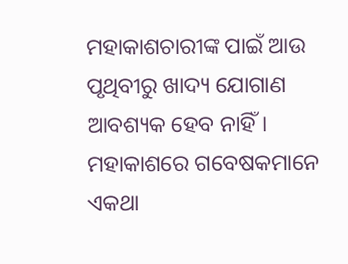ମହାକାଶଚାରୀଙ୍କ ପାଇଁ ଆଉ ପୃଥିବୀରୁ ଖାଦ୍ୟ ଯୋଗାଣ ଆବଶ୍ୟକ ହେବ ନାହିଁ। ମହାକାଶରେ ଗବେଷକମାନେ ଏକଥା‌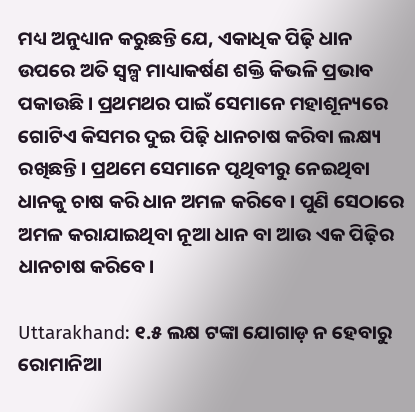ମଧ୍ୟ ଅନୁଧ୍ୟାନ କରୁଛନ୍ତି ଯେ, ଏକାଧିକ ପିଢ଼ି ଧାନ ଉପରେ ଅତି ସ୍ବଳ୍ପ ମାଧ୍ୟାକର୍ଷଣ ଶକ୍ତି କିଭଳି ପ୍ରଭାବ ପକାଉଛି। ପ୍ରଥମଥର ପାଇଁ ସେମାନେ ମହାଶୂନ୍ୟରେ ଗୋଟିଏ କିସମର ଦୁଇ ପିଢ଼ି ଧାନଚାଷ କରିବା ଲକ୍ଷ୍ୟ ରଖିଛନ୍ତି। ପ୍ରଥମେ ସେମାନେ ପୃଥିବୀରୁ ନେଇଥିବା ଧାନକୁ ଚାଷ କରି ଧାନ ଅମଳ କରିବେ। ପୁଣି ସେଠାରେ ଅମଳ କରାଯାଇଥିବା ନୂଆ ଧାନ ବା ଆଉ ଏକ ପିଢ଼ିର ଧାନଚାଷ କରିବେ।

Uttarakhand: ୧.୫ ଲକ୍ଷ ଟଙ୍କା ଯୋଗାଡ଼ ନ ହେବାରୁ ରୋମାନିଆ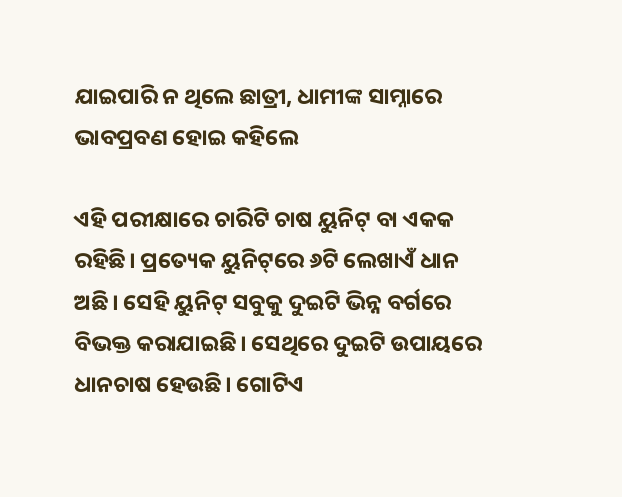ଯାଇପାରି ନ ଥିଲେ ଛାତ୍ରୀ, ଧାମୀଙ୍କ ସାମ୍ନାରେ ଭାବପ୍ରବଣ ହୋଇ କହିଲେ

ଏହି ପରୀକ୍ଷାରେ ଚାରିଟି ଚାଷ ୟୁନିଟ୍‌ ବା ଏକକ ରହିଛି। ପ୍ରତ୍ୟେକ ୟୁନିଟ୍‌ରେ ୬ଟି ଲେଖାଏଁ ଧାନ ଅଛି। ସେହି ୟୁନିଟ୍‌ ସବୁକୁ ଦୁଇଟି ଭିନ୍ନ ବର୍ଗରେ ବିଭକ୍ତ କରାଯାଇଛି। ସେଥିରେ ଦୁଇଟି ଉପାୟରେ ଧାନଚାଷ ହେଉଛି। ଗୋଟିଏ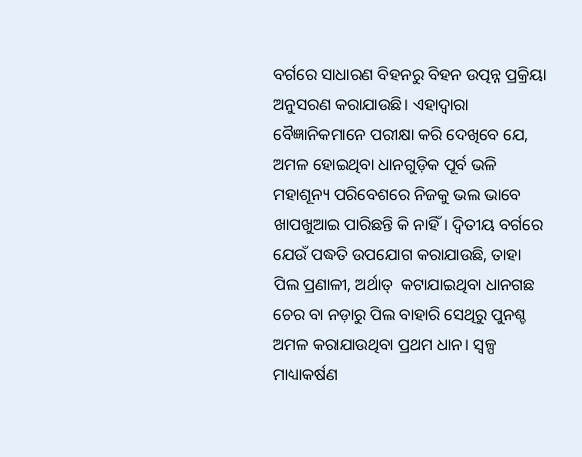ବର୍ଗରେ ସାଧାରଣ ବିହନରୁ ବିହନ ଉତ୍ପନ୍ନ ପ୍ରକ୍ରିୟା ଅନୁସରଣ କରାଯାଉଛି। ଏହାଦ୍ବାରା ବୈଜ୍ଞାନିକମାନେ ପରୀକ୍ଷା କରି ଦେଖିବେ ଯେ, ଅମଳ ହୋଇଥିବା ଧାନଗୁଡ଼ିକ ପୂର୍ବ ଭଳି ମହାଶୂନ୍ୟ ପରିବେଶରେ ନିଜକୁ ଭଲ ଭାବେ ଖାପଖୁଆଇ ପାରିଛନ୍ତି କି ନାହିଁ। ଦ୍ବିତୀୟ ବର୍ଗରେ ଯେଉଁ ପଦ୍ଧତି ଉପଯୋଗ କରାଯାଉଛି, ତାହା ପିଲ ପ୍ରଣାଳୀ, ଅର୍ଥାତ୍  କଟାଯାଇଥିବା ଧାନଗଛ ଚେର ବା ନଡ଼ାରୁ ପିଲ ବାହାରି ସେଥିରୁ ପୁନଶ୍ଚ ଅମଳ କରାଯାଉଥିବା ପ୍ରଥମ ଧାନ। ସ୍ବଳ୍ପ ମାଧ୍ୟାକର୍ଷଣ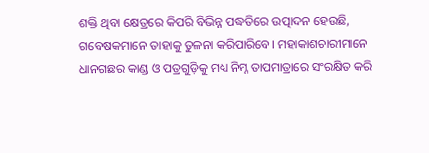ଶକ୍ତି ଥିବା କ୍ଷେତ୍ରରେ କିପରି ବିଭିନ୍ନ ପଦ୍ଧତିରେ ଉତ୍ପାଦନ ହେଉଛି,  ଗବେଷକମାନେ ତାହାକୁ ତୁଳନା କରିପାରିବେ। ମହାକାଶଚାରୀମାନେ ଧାନଗଛର କାଣ୍ଡ ଓ ପତ୍ରଗୁଡ଼ିକୁ ମଧ୍ୟ ନିମ୍ନ ତାପମାତ୍ରାରେ ସଂରକ୍ଷିତ କରି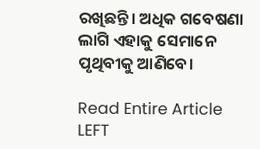ରଖିଛନ୍ତି। ଅଧିକ ଗବେଷଣା ଲାଗି ଏହାକୁ ସେମାନେ ପୃଥିବୀକୁ ଆଣିବେ।

Read Entire Article
LEFT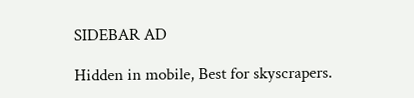SIDEBAR AD

Hidden in mobile, Best for skyscrapers.